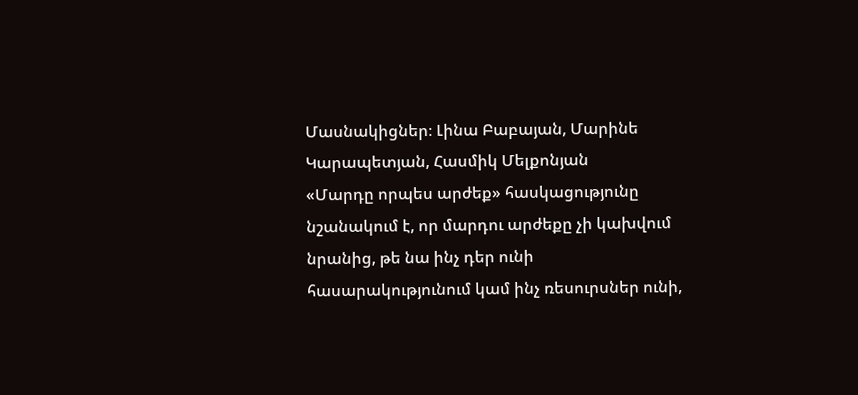Մասնակիցներ։ Լինա Բաբայան, Մարինե Կարապետյան, Հասմիկ Մելքոնյան
«Մարդը որպես արժեք» հասկացությունը նշանակում է, որ մարդու արժեքը չի կախվում նրանից, թե նա ինչ դեր ունի հասարակությունում կամ ինչ ռեսուրսներ ունի,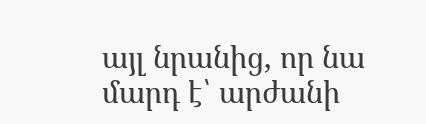այլ նրանից, որ նա մարդ է՝ արժանի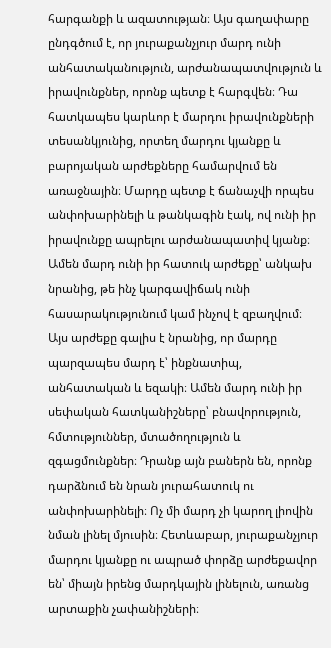հարգանքի և ազատության։ Այս գաղափարը ընդգծում է, որ յուրաքանչյուր մարդ ունի անհատականություն, արժանապատվություն և իրավունքներ, որոնք պետք է հարգվեն։ Դա հատկապես կարևոր է մարդու իրավունքների տեսանկյունից, որտեղ մարդու կյանքը և բարոյական արժեքները համարվում են առաջնային։ Մարդը պետք է ճանաչվի որպես անփոխարինելի և թանկագին էակ, ով ունի իր իրավունքը ապրելու արժանապատիվ կյանք։
Ամեն մարդ ունի իր հատուկ արժեքը՝ անկախ նրանից, թե ինչ կարգավիճակ ունի հասարակությունում կամ ինչով է զբաղվում։ Այս արժեքը գալիս է նրանից, որ մարդը պարզապես մարդ է՝ ինքնատիպ, անհատական և եզակի։ Ամեն մարդ ունի իր սեփական հատկանիշները՝ բնավորություն, հմտություններ, մտածողություն և զգացմունքներ։ Դրանք այն բաներն են, որոնք դարձնում են նրան յուրահատուկ ու անփոխարինելի։ Ոչ մի մարդ չի կարող լիովին նման լինել մյուսին։ Հետևաբար, յուրաքանչյուր մարդու կյանքը ու ապրած փորձը արժեքավոր են՝ միայն իրենց մարդկային լինելուն, առանց արտաքին չափանիշների։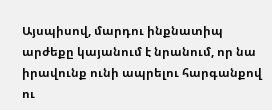Այսպիսով, մարդու ինքնատիպ արժեքը կայանում է նրանում, որ նա իրավունք ունի ապրելու հարգանքով ու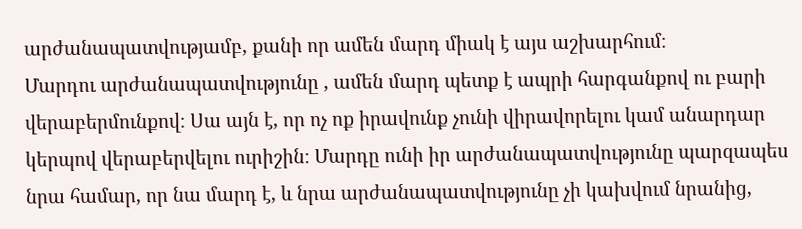արժանապատվությամբ, քանի որ ամեն մարդ միակ է այս աշխարհում։
Մարդու արժանապատվությունը , ամեն մարդ պետք է ապրի հարգանքով ու բարի վերաբերմունքով։ Սա այն է, որ ոչ ոք իրավունք չունի վիրավորելու կամ անարդար կերպով վերաբերվելու ուրիշին։ Մարդը ունի իր արժանապատվությունը պարզապես նրա համար, որ նա մարդ է, և նրա արժանապատվությունը չի կախվում նրանից,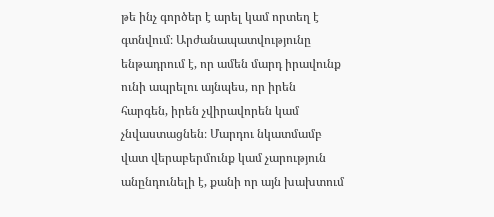թե ինչ գործեր է արել կամ որտեղ է գտնվում։ Արժանապատվությունը ենթադրում է, որ ամեն մարդ իրավունք ունի ապրելու այնպես, որ իրեն հարգեն, իրեն չվիրավորեն կամ չնվաստացնեն։ Մարդու նկատմամբ վատ վերաբերմունք կամ չարություն անընդունելի է, քանի որ այն խախտում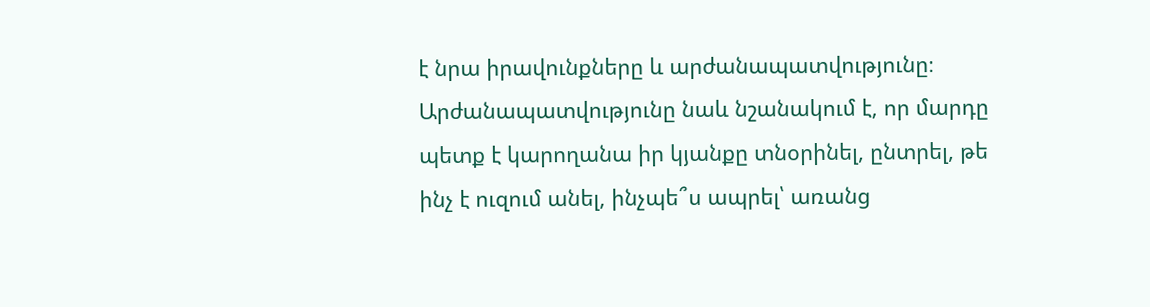է նրա իրավունքները և արժանապատվությունը։ Արժանապատվությունը նաև նշանակում է, որ մարդը պետք է կարողանա իր կյանքը տնօրինել, ընտրել, թե ինչ է ուզում անել, ինչպե՞ս ապրել՝ առանց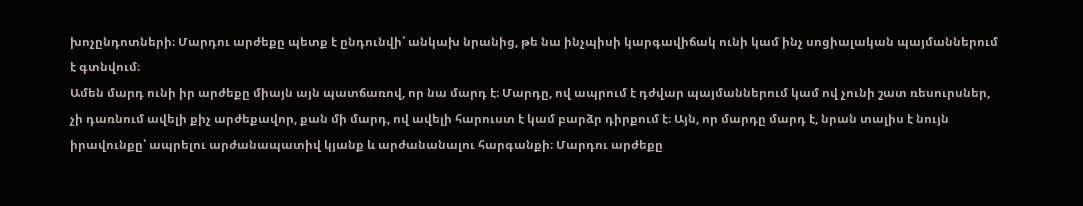խոչընդոտների։ Մարդու արժեքը պետք է ընդունվի՝ անկախ նրանից, թե նա ինչպիսի կարգավիճակ ունի կամ ինչ սոցիալական պայմաններում է գտնվում։
Ամեն մարդ ունի իր արժեքը միայն այն պատճառով, որ նա մարդ է։ Մարդը, ով ապրում է դժվար պայմաններում կամ ով չունի շատ ռեսուրսներ, չի դառնում ավելի քիչ արժեքավոր, քան մի մարդ, ով ավելի հարուստ է կամ բարձր դիրքում է։ Այն, որ մարդը մարդ է, նրան տալիս է նույն իրավունքը՝ ապրելու արժանապատիվ կյանք և արժանանալու հարգանքի։ Մարդու արժեքը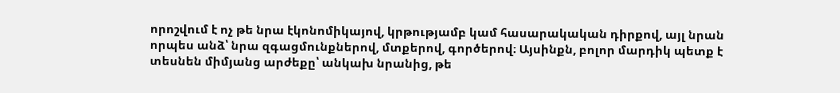որոշվում է ոչ թե նրա էկոնոմիկայով, կրթությամբ կամ հասարակական դիրքով, այլ նրան որպես անձ՝ նրա զգացմունքներով, մտքերով, գործերով։ Այսինքն, բոլոր մարդիկ պետք է տեսնեն միմյանց արժեքը՝ անկախ նրանից, թե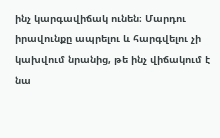ինչ կարգավիճակ ունեն։ Մարդու իրավունքը ապրելու և հարգվելու չի կախվում նրանից, թե ինչ վիճակում է նա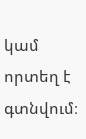կամ որտեղ է գտնվում։